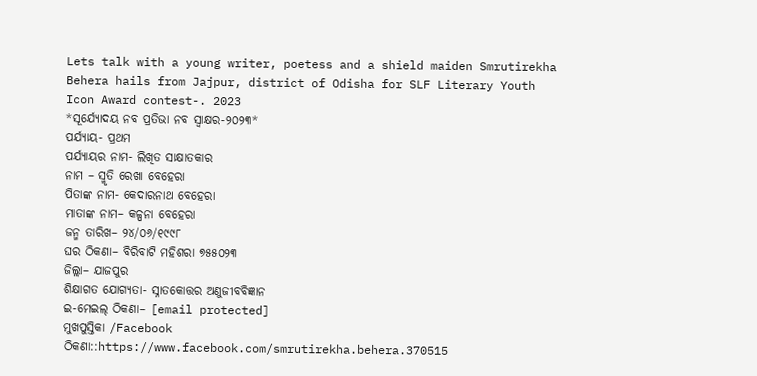Lets talk with a young writer, poetess and a shield maiden Smrutirekha Behera hails from Jajpur, district of Odisha for SLF Literary Youth Icon Award contest-. 2023
*ସୂର୍ଯ୍ୟୋଦୟ ନବ ପ୍ରତିଭା ନବ ସ୍ବାକ୍ଷର-୨୦୨୩*
ପର୍ଯ୍ୟାୟ- ପ୍ରଥମ
ପର୍ଯ୍ୟାୟର ନାମ- ଲିଖିତ ସାକ୍ଷାତକାର
ନାମ – ସ୍ମୃତି ରେଖା ବେହେରା
ପିତାଙ୍କ ନାମ- କେଦାରନାଥ ବେହେରା
ମାତାଙ୍କ ନାମ– କଳ୍ପନା ବେହେରା
ଜନ୍ମ ତାରିଖ– ୨୪/୦୬/୧୯୯୮
ଘର ଠିକଣା– ବିରିବାଟି ମହିଶରା ୭୫୫୦୨୩
ଜିଲ୍ଲା– ଯାଜପୁର
ଶିକ୍ଷାଗତ ଯୋଗ୍ୟତା- ସ୍ନାତକୋତ୍ତର ଅଣୁଜୀବବିଜ୍ଞାନ
ଇ-ମେଇଲ୍ ଠିକଣା– [email protected]
ମୁଖପୁସ୍ତିକା /Facebook ଠିକଣା::https://www.facebook.com/smrutirekha.behera.370515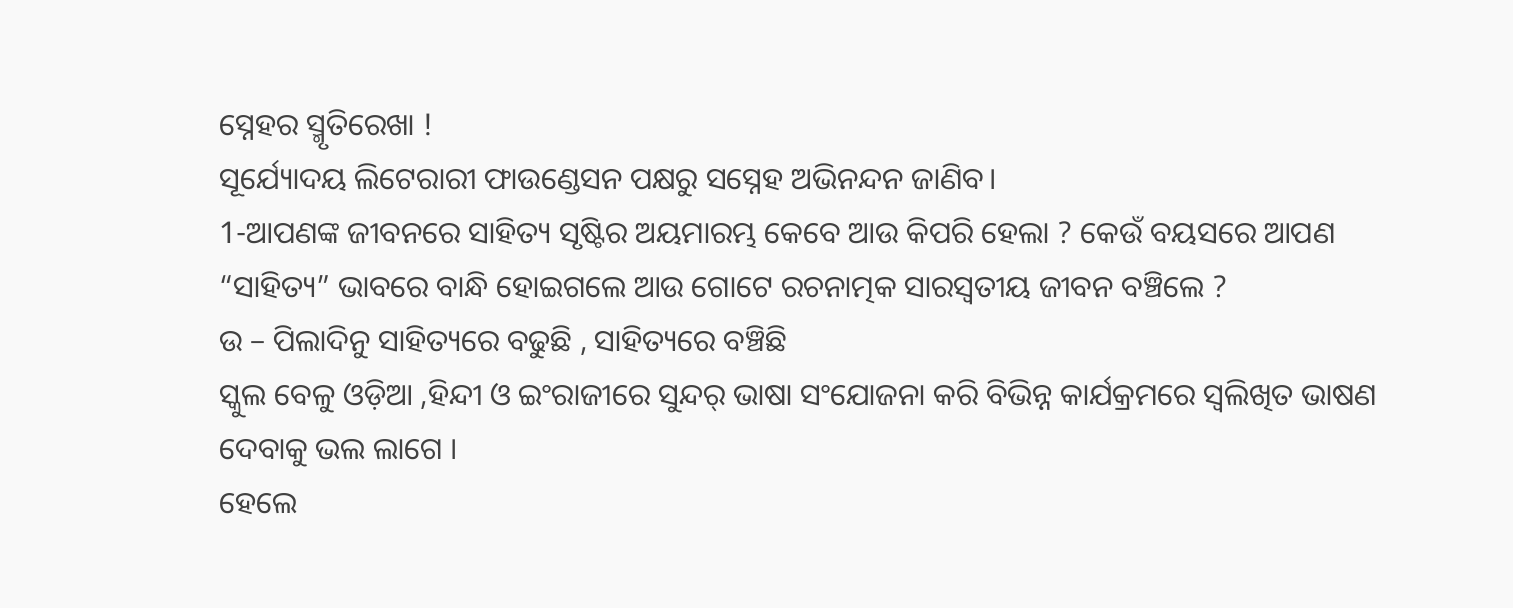ସ୍ନେହର ସ୍ମୃତିରେଖା !
ସୂର୍ଯ୍ୟୋଦୟ ଲିଟେରାରୀ ଫାଉଣ୍ଡେସନ ପକ୍ଷରୁ ସସ୍ନେହ ଅଭିନନ୍ଦନ ଜାଣିବ।
1-ଆପଣଙ୍କ ଜୀବନରେ ସାହିତ୍ୟ ସୃଷ୍ଟିର ଅୟମାରମ୍ଭ କେବେ ଆଉ କିପରି ହେଲା ? କେଉଁ ବୟସରେ ଆପଣ “ସାହିତ୍ୟ” ଭାବରେ ବାନ୍ଧି ହୋଇଗଲେ ଆଉ ଗୋଟେ ରଚନାତ୍ମକ ସାରସ୍ବତୀୟ ଜୀବନ ବଞ୍ଚିଲେ ?
ଉ – ପିଲାଦିନୁ ସାହିତ୍ୟରେ ବଢୁଛି , ସାହିତ୍ୟରେ ବଞ୍ଚିଛି
ସ୍କୁଲ ବେଳୁ ଓଡ଼ିଆ ,ହିନ୍ଦୀ ଓ ଇଂରାଜୀରେ ସୁନ୍ଦର୍ ଭାଷା ସଂଯୋଜନା କରି ବିଭିନ୍ନ କାର୍ଯକ୍ରମରେ ସ୍ଵଲିଖିତ ଭାଷଣ ଦେବାକୁ ଭଲ ଲାଗେ ।
ହେଲେ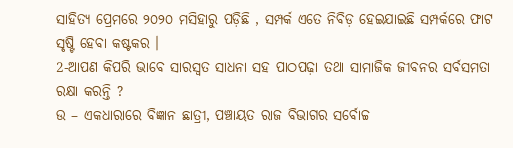ସାହିତ୍ୟ ପ୍ରେମରେ ୨୦୨୦ ମସିହାରୁ ପଡ଼ିଛି , ସମ୍ପର୍କ ଏତେ ନିବିଡ଼ ହେଇଯାଇଛି ସମ୍ପର୍କରେ ଫାଟ ସୃଷ୍ଟି ହେବା କଷ୍ଟକର ।
2-ଆପଣ କିପରି ଭାବେ ସାରସ୍ୱତ ସାଧନା ସହ ପାଠପଢ଼ା ତଥା ସାମାଜିକ ଜୀବନର ସର୍ବସମତା ରକ୍ଷା କରନ୍ତି ?
ଉ – ଏକଧାରାରେ ବିଜ୍ଞାନ ଛାତ୍ରୀ, ପଞ୍ଚାୟତ ରାଜ ବିଭାଗର ସର୍ବୋଚ୍ଚ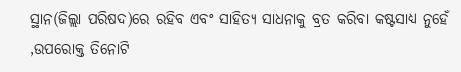ସ୍ଥାନ(ଜିଲ୍ଲା ପରିଷଦ)ରେ ରହିବ ଏବଂ ସାହିତ୍ୟ ସାଧନାକୁ ବ୍ରତ କରିବା କଷ୍ଟସାଧ୍ୟ ନୁହେଁ ,ଉପରୋକ୍ତ ତିନୋଟି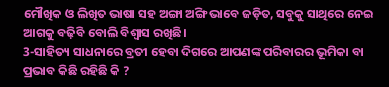ମୌଖିକ ଓ ଲିଖିତ ଭାଷା ସହ ଅଙ୍ଗା ଅଙ୍ଗି ଭାବେ ଜଡ଼ିତ, ସବୁକୁ ସାଥିରେ ନେଇ ଆଗକୁ ବଢ଼ିବି ବୋଲି ବିଶ୍ୱାସ ରଖିଛି।
3-ସାହିତ୍ୟ ସାଧନାରେ ବ୍ରତୀ ହେବା ଦିଗରେ ଆପଣଙ୍କ ପରିବାରର ଭୂମିକା ବା ପ୍ରଭାବ କିଛି ରହିଛି କି ?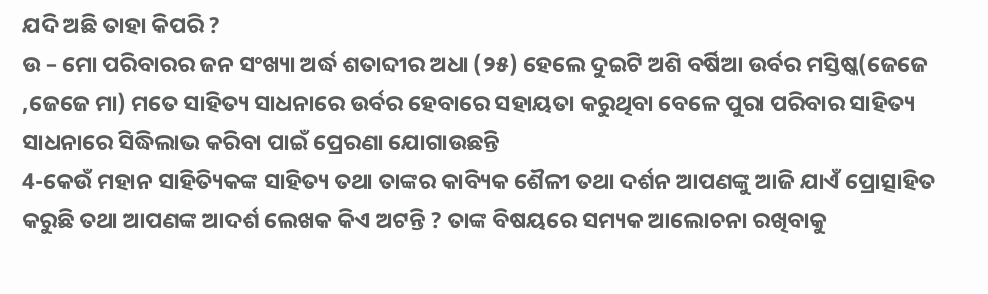ଯଦି ଅଛି ତାହା କିପରି ?
ଉ – ମୋ ପରିବାରର ଜନ ସଂଖ୍ୟା ଅର୍ଦ୍ଧ ଶତାବ୍ଦୀର ଅଧା (୨୫) ହେଲେ ଦୁଇଟି ଅଶି ବର୍ଷିଆ ଉର୍ବର ମସ୍ତିଷ୍କ(ଜେଜେ ,ଜେଜେ ମା) ମତେ ସାହିତ୍ୟ ସାଧନାରେ ଉର୍ବର ହେବାରେ ସହାୟତା କରୁଥିବା ବେଳେ ପୁରା ପରିବାର ସାହିତ୍ୟ ସାଧନାରେ ସିଦ୍ଧିଲାଭ କରିବା ପାଇଁ ପ୍ରେରଣା ଯୋଗାଉଛନ୍ତି
4-କେଉଁ ମହାନ ସାହିତ୍ୟିକଙ୍କ ସାହିତ୍ୟ ତଥା ତାଙ୍କର କାବ୍ୟିକ ଶୈଳୀ ତଥା ଦର୍ଶନ ଆପଣଙ୍କୁ ଆଜି ଯାଏଁ ପ୍ରୋତ୍ସାହିତ କରୁଛି ତଥା ଆପଣଙ୍କ ଆଦର୍ଶ ଲେଖକ କିଏ ଅଟନ୍ତି ? ତାଙ୍କ ବିଷୟରେ ସମ୍ୟକ ଆଲୋଚନା ରଖିବାକୁ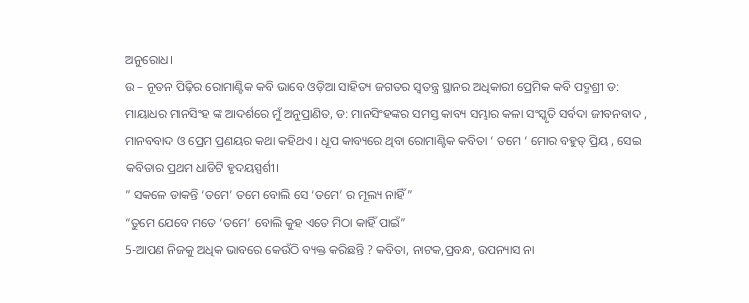ଅନୁରୋଧ।
ଉ – ନୂତନ ପିଢ଼ିର ରୋମାଣ୍ଟିକ କବି ଭାବେ ଓଡ଼ିଆ ସାହିତ୍ୟ ଜଗତର ସ୍ଵତନ୍ତ୍ର ସ୍ଥାନର ଅଧିକାରୀ ପ୍ରେମିକ କବି ପଦ୍ମଶ୍ରୀ ଡ: ମାୟାଧର ମାନସିଂହ ଙ୍କ ଆଦର୍ଶରେ ମୁଁ ଅନୁପ୍ରାଣିତ, ଡ: ମାନସିଂହଙ୍କର ସମସ୍ତ କାବ୍ୟ ସମ୍ଭାର କଳା ସଂସ୍କୃତି ସର୍ବଦା ଜୀବନବାଦ , ମାନବବାଦ ଓ ପ୍ରେମ ପ୍ରଣୟର କଥା କହିଥଏ । ଧୂପ କାବ୍ୟରେ ଥିବା ରୋମାଣ୍ଟିକ କବିତା ‘ ତମେ ‘ ମୋର ବହୁତ୍ ପ୍ରିୟ , ସେଇ କବିତାର ପ୍ରଥମ ଧାଡିଟି ହୃଦୟସ୍ପର୍ଶୀ।
” ସକଳେ ଡାକନ୍ତି ‘ତମେ’ ତମେ ବୋଲି ସେ ‘ତମେ’ ର ମୂଲ୍ୟ ନାହିଁ”
“ତୁମେ ଯେବେ ମତେ ‘ତମେ’ ବୋଲି କୁହ ଏତେ ମିଠା କାହିଁ ପାଇଁ”
5-ଆପଣ ନିଜକୁ ଅଧିକ ଭାବରେ କେଉଁଠି ବ୍ୟକ୍ତ କରିଛନ୍ତି ? କବିତା, ନାଟକ,ପ୍ରବନ୍ଧ, ଉପନ୍ୟାସ ନା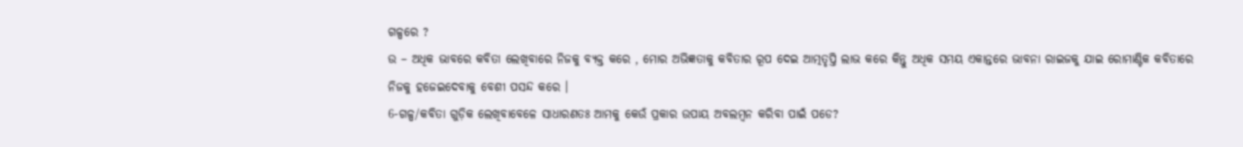ଗଳ୍ପରେ ?
ଉ – ଅଧିକ ଭାବରେ କବିତା ଲେଖିବାରେ ନିଜକୁ ବ୍ୟକ୍ତ କରେ , ମୋର ଅଭିଜ୍ଞତାକୁ କବିତାର ରୂପ ଦେଇ ଆତ୍ମତୃପ୍ତି ଲାଭ କରେ କିନ୍ତୁ ଅଧିକ ସମୟ ଏକାନ୍ତରେ ଭାବନା ରାଇଜକୁ ଯାଇ ରୋମାଣ୍ଟିକ କବିତାରେ ନିଜକୁ ହଜେଇଦେବାକୁ ବେଶୀ ପସନ୍ଦ କରେ ।
6-ଗଳ୍ପ/କବିତା ଗୁଡ଼ିକ ଲେଖିବାବେଳେ ସାଧାରଣତଃ ଆମକୁ କେଉଁ ପ୍ରକାର ଉପାୟ ଅବଲମ୍ବନ କରିବା ପାଇଁ ପଡେ?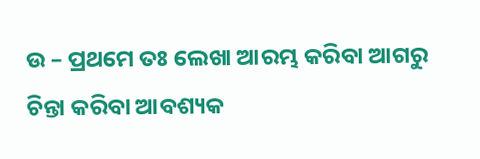ଉ – ପ୍ରଥମେ ତଃ ଲେଖା ଆରମ୍ଭ କରିବା ଆଗରୁ ଚିନ୍ତା କରିବା ଆବଶ୍ୟକ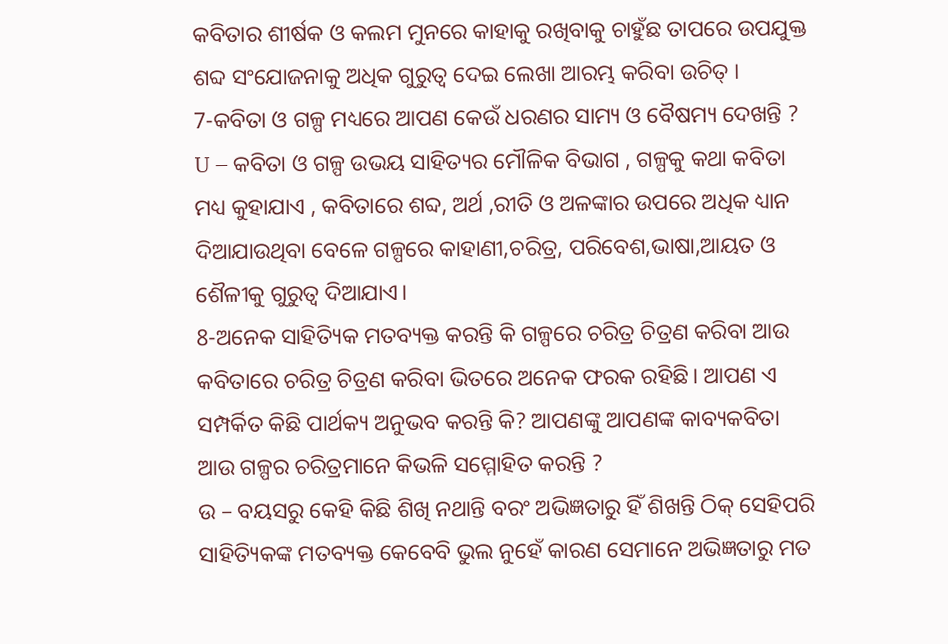କବିତାର ଶୀର୍ଷକ ଓ କଲମ ମୁନରେ କାହାକୁ ରଖିବାକୁ ଚାହୁଁଛ ତାପରେ ଉପଯୁକ୍ତ ଶବ୍ଦ ସଂଯୋଜନାକୁ ଅଧିକ ଗୁରୁତ୍ଵ ଦେଇ ଲେଖା ଆରମ୍ଭ କରିବା ଉଚିତ୍ ।
7-କବିତା ଓ ଗଳ୍ପ ମଧ୍ୟରେ ଆପଣ କେଉଁ ଧରଣର ସାମ୍ୟ ଓ ବୈଷମ୍ୟ ଦେଖନ୍ତି ?
U – କବିତା ଓ ଗଳ୍ପ ଉଭୟ ସାହିତ୍ୟର ମୌଳିକ ବିଭାଗ , ଗଳ୍ପକୁ କଥା କବିତା ମଧ୍ୟ କୁହାଯାଏ , କବିତାରେ ଶବ୍ଦ, ଅର୍ଥ ,ରୀତି ଓ ଅଳଙ୍କାର ଉପରେ ଅଧିକ ଧ୍ୟାନ ଦିଆଯାଉଥିବା ବେଳେ ଗଳ୍ପରେ କାହାଣୀ,ଚରିତ୍ର, ପରିବେଶ,ଭାଷା,ଆୟତ ଓ ଶୈଳୀକୁ ଗୁରୁତ୍ଵ ଦିଆଯାଏ।
8-ଅନେକ ସାହିତ୍ୟିକ ମତବ୍ୟକ୍ତ କରନ୍ତି କି ଗଳ୍ପରେ ଚରିତ୍ର ଚିତ୍ରଣ କରିବା ଆଉ କବିତାରେ ଚରିତ୍ର ଚିତ୍ରଣ କରିବା ଭିତରେ ଅନେକ ଫରକ ରହିଛି। ଆପଣ ଏ ସମ୍ପର୍କିତ କିଛି ପାର୍ଥକ୍ୟ ଅନୁଭବ କରନ୍ତି କି? ଆପଣଙ୍କୁ ଆପଣଙ୍କ କାବ୍ୟକବିତା ଆଉ ଗଳ୍ପର ଚରିତ୍ରମାନେ କିଭଳି ସମ୍ମୋହିତ କରନ୍ତି ?
ଉ – ବୟସରୁ କେହି କିଛି ଶିଖି ନଥାନ୍ତି ବରଂ ଅଭିଜ୍ଞତାରୁ ହିଁ ଶିଖନ୍ତି ଠିକ୍ ସେହିପରି ସାହିତ୍ୟିକଙ୍କ ମତବ୍ୟକ୍ତ କେବେବି ଭୁଲ ନୁହେଁ କାରଣ ସେମାନେ ଅଭିଜ୍ଞତାରୁ ମତ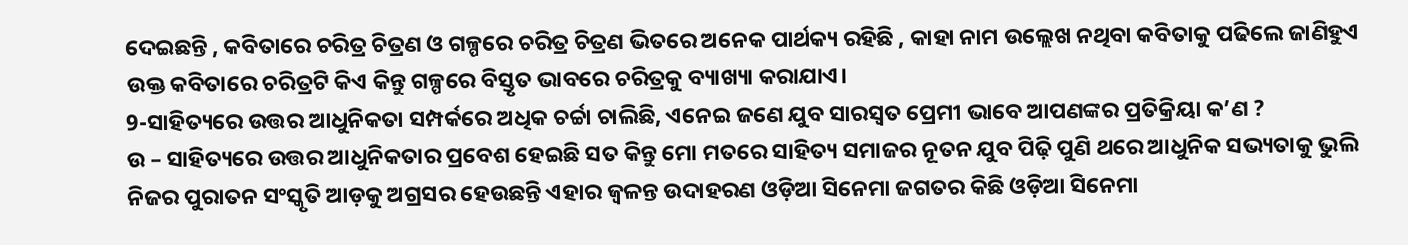ଦେଇଛନ୍ତି , କବିତାରେ ଚରିତ୍ର ଚିତ୍ରଣ ଓ ଗଳ୍ପରେ ଚରିତ୍ର ଚିତ୍ରଣ ଭିତରେ ଅନେକ ପାର୍ଥକ୍ୟ ରହିଛି , କାହା ନାମ ଉଲ୍ଲେଖ ନଥିବା କବିତାକୁ ପଢିଲେ ଜାଣିହୁଏ ଉକ୍ତ କବିତାରେ ଚରିତ୍ରଟି କିଏ କିନ୍ତୁ ଗଳ୍ପରେ ବିସ୍ତୃତ ଭାବରେ ଚରିତ୍ରକୁ ବ୍ୟାଖ୍ୟା କରାଯାଏ।
9-ସାହିତ୍ୟରେ ଉତ୍ତର ଆଧୁନିକତା ସମ୍ପର୍କରେ ଅଧିକ ଚର୍ଚ୍ଚା ଚାଲିଛି, ଏନେଇ ଜଣେ ଯୁବ ସାରସ୍ୱତ ପ୍ରେମୀ ଭାବେ ଆପଣଙ୍କର ପ୍ରତିକ୍ରିୟା କ’ଣ ?
ଉ – ସାହିତ୍ୟରେ ଉତ୍ତର ଆଧୁନିକତାର ପ୍ରବେଶ ହେଇଛି ସତ କିନ୍ତୁ ମୋ ମତରେ ସାହିତ୍ୟ ସମାଜର ନୂତନ ଯୁବ ପିଢ଼ି ପୁଣି ଥରେ ଆଧୁନିକ ସଭ୍ୟତାକୁ ଭୁଲି ନିଜର ପୁରାତନ ସଂସ୍କୃତି ଆଡ଼କୁ ଅଗ୍ରସର ହେଉଛନ୍ତି ଏହାର ଜ୍ୱଳନ୍ତ ଉଦାହରଣ ଓଡ଼ିଆ ସିନେମା ଜଗତର କିଛି ଓଡ଼ିଆ ସିନେମା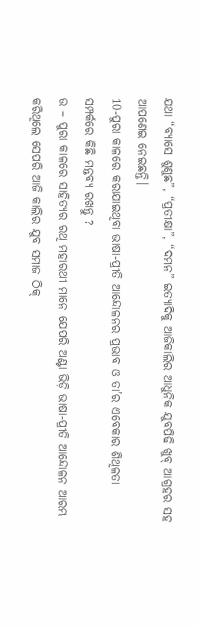ଯଥା “ବ୍ୟାସେ ଶୁଣୁଛ”, “ପ୍ରତୀକ୍ଷା”, “ଦମନ” ଇତ୍ୟାଦିକୁ ଆଜିକାଲିର ଆଧୁନିକ ଯୁବପିଢି ଖୁବ୍ ଆଗ୍ରହର ସହ ଆପଣେଇ ନେଇଛନ୍ତି।
10-ପୁରା କାଳରେ କରାଯାଇଥିବା ଭାଷା-ପ୍ରୀତି ଆନ୍ଦୋଳନର ପ୍ରଭାବ ଓ ତା’ର ଏବେକାର ଶିଥିଳତା ସମ୍ପର୍କରେ କିଛି ମନ୍ତବ୍ୟ ରଖନ୍ତୁ ?
ଉ – ପୁରା କାଳରେ ସାହିତ୍ୟର ରଥି ମହାରଥୀ ମାନେ ଯେପରି ଅଣ୍ଟା ଭିଡ଼ି ଭାଷା-ପ୍ରୀତି ଆନ୍ଦୋଳନ ଆରମ୍ଭ କରିଥିଲେ ସେପରି ଆଜି କାଲିର ଯୁବ ସମାଜ ଠିକ୍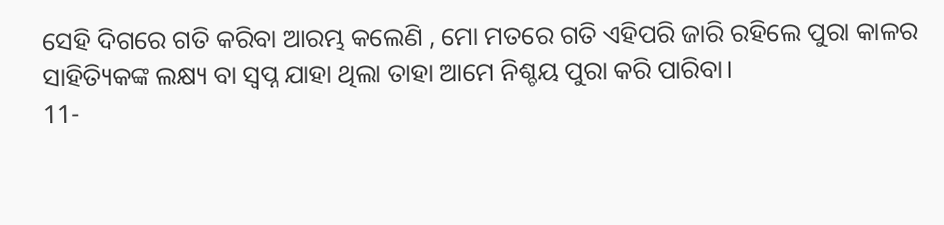ସେହି ଦିଗରେ ଗତି କରିବା ଆରମ୍ଭ କଲେଣି , ମୋ ମତରେ ଗତି ଏହିପରି ଜାରି ରହିଲେ ପୁରା କାଳର ସାହିତ୍ୟିକଙ୍କ ଲକ୍ଷ୍ୟ ବା ସ୍ବପ୍ନ ଯାହା ଥିଲା ତାହା ଆମେ ନିଶ୍ଚୟ ପୁରା କରି ପାରିବା।
11-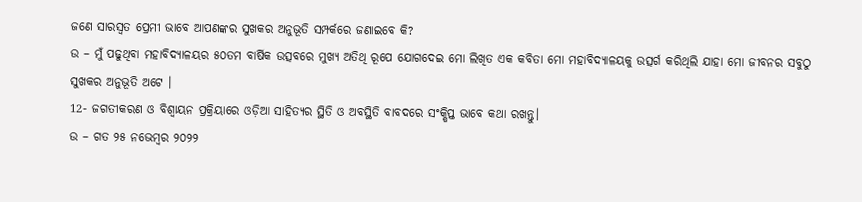ଜଣେ ସାରସ୍ୱତ ପ୍ରେମୀ ଭାବେ ଆପଣଙ୍କର ସୁଖକର ଅନୁଭୂତି ସମ୍ପର୍କରେ ଜଣାଇବେ କି?
ଉ – ମୁଁ ପଢୁଥିବା ମହାବିଦ୍ୟାଳୟର ୫୦ତମ ବାର୍ଷିକ ଉତ୍ସବରେ ମୁଖ୍ୟ ଅତିଥି ରୂପେ ଯୋଗଦେଇ ମୋ ଲିଖିତ ଏକ କବିତା ମୋ ମହାବିଦ୍ୟାଳୟକୁ ଉତ୍ସର୍ଗ କରିଥିଲି ଯାହା ମୋ ଜୀବନର ସବୁଠୁ ସୁଖକର ଅନୁଭୂତି ଅଟେ ।
12- ଜଗତୀକରଣ ଓ ବିଶ୍ବାୟନ ପ୍ରକ୍ରିୟାରେ ଓଡ଼ିଆ ସାହିତ୍ୟର ସ୍ଥିତି ଓ ଅବସ୍ଥିତି ବାବଦରେ ସଂକ୍ଷିପ୍ତ ଭାବେ କଥା ରଖନ୍ତୁ।
ଉ – ଗତ ୨୫ ନଭେମ୍ବର ୨୦୨୨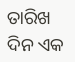ତାରିଖ ଦିନ ଏକ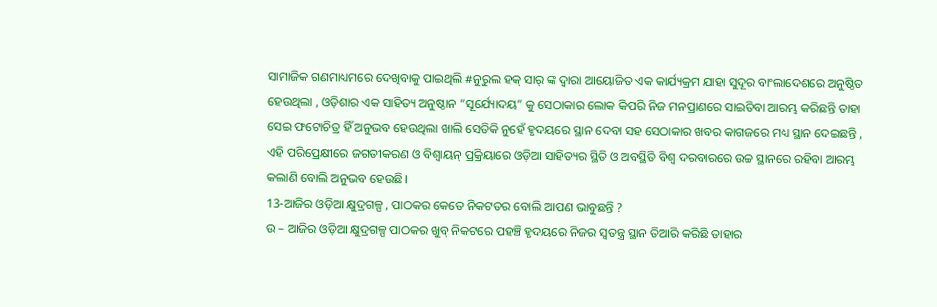ସାମାଜିକ ଗଣମାଧ୍ୟମରେ ଦେଖିବାକୁ ପାଇଥିଲି #ନୁରୁଲ ହକ୍ ସାର୍ ଙ୍କ ଦ୍ଵାରା ଆୟୋଜିତ ଏକ କାର୍ଯ୍ୟକ୍ରମ ଯାହା ସୁଦୂର ବାଂଲାଦେଶରେ ଅନୁଷ୍ଠିତ ହେଉଥିଲା , ଓଡ଼ିଶାର ଏକ ସାହିତ୍ୟ ଅନୁଷ୍ଠାନ “ସୂର୍ଯ୍ୟୋଦୟ” କୁ ସେଠାକାର ଲୋକ କିପରି ନିଜ ମନପ୍ରାଣରେ ସାଇତିବା ଆରମ୍ଭ କରିଛନ୍ତି ତାହା ସେଇ ଫଟୋଚିତ୍ର ହିଁ ଅନୁଭବ ହେଉଥିଲା ଖାଲି ସେତିକି ନୁହେଁ ହୃଦୟରେ ସ୍ଥାନ ଦେବା ସହ ସେଠାକାର ଖବର କାଗଜରେ ମଧ୍ୟ ସ୍ଥାନ ଦେଇଛନ୍ତି , ଏହି ପରିପ୍ରେକ୍ଷୀରେ ଜଗତୀକରଣ ଓ ବିଶ୍ୱାୟନ୍ ପ୍ରକ୍ରିୟାରେ ଓଡ଼ିଆ ସାହିତ୍ୟର ସ୍ଥିତି ଓ ଅବସ୍ଥିତି ବିଶ୍ଵ ଦରବାରରେ ଉଚ୍ଚ ସ୍ଥାନରେ ରହିବା ଆରମ୍ଭ କଲାଣି ବୋଲି ଅନୁଭବ ହେଉଛି।
13-ଆଜିର ଓଡ଼ିଆ କ୍ଷୁଦ୍ରଗଳ୍ପ , ପାଠକର କେତେ ନିକଟତର ବୋଲି ଆପଣ ଭାବୁଛନ୍ତି ?
ଉ – ଆଜିର ଓଡ଼ିଆ କ୍ଷୁଦ୍ରଗଳ୍ପ ପାଠକର ଖୁବ୍ ନିକଟରେ ପହଞ୍ଚି ହୃଦୟରେ ନିଜର ସ୍ଵତନ୍ତ୍ର ସ୍ଥାନ ତିଆରି କରିଛି ତାହାର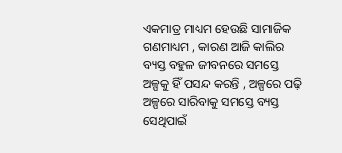ଏକମାତ୍ର ମାଧ୍ୟମ ହେଉଛି ସାମାଜିକ ଗଣମାଧ୍ୟମ , କାରଣ ଆଜି କାଲିର ବ୍ୟସ୍ତ ବହୁଳ ଜୀବନରେ ସମସ୍ତେ ଅଳ୍ପକୁ ହିଁ ପସନ୍ଦ କରନ୍ତି , ଅଳ୍ପରେ ପଢ଼ି ଅଳ୍ପରେ ସାରିବାକୁ ସମସ୍ତେ ବ୍ୟସ୍ତ ସେଥିପାଇଁ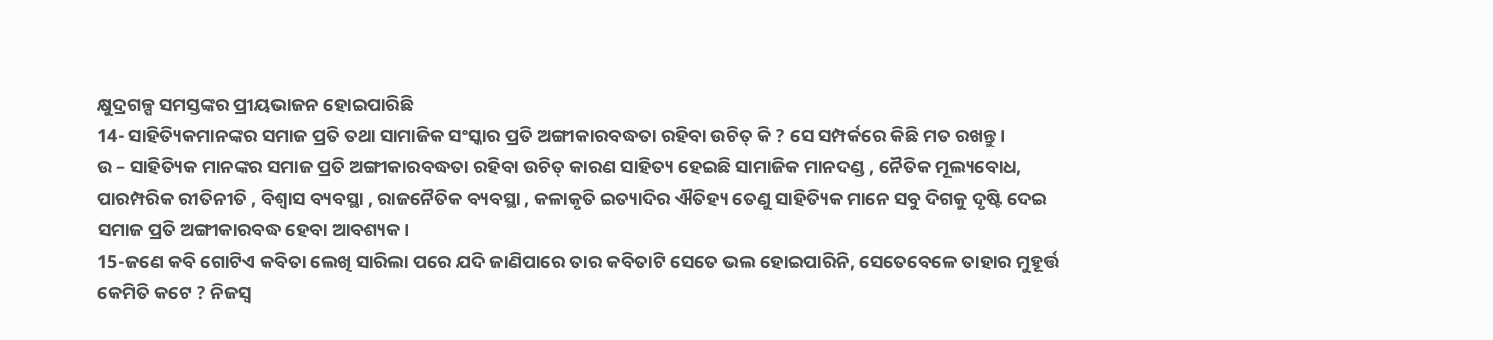କ୍ଷୁଦ୍ରଗଳ୍ପ ସମସ୍ତଙ୍କର ପ୍ରୀୟଭାଜନ ହୋଇପାରିଛି
14- ସାହିତ୍ୟିକମାନଙ୍କର ସମାଜ ପ୍ରତି ତଥା ସାମାଜିକ ସଂସ୍କାର ପ୍ରତି ଅଙ୍ଗୀକାରବଦ୍ଧତା ରହିବା ଉଚିତ୍ କି ? ସେ ସମ୍ପର୍କରେ କିଛି ମତ ରଖନ୍ତୁ।
ଉ – ସାହିତ୍ୟିକ ମାନଙ୍କର ସମାଜ ପ୍ରତି ଅଙ୍ଗୀକାରବଦ୍ଧତା ରହିବା ଉଚିତ୍ କାରଣ ସାହିତ୍ୟ ହେଇଛି ସାମାଜିକ ମାନଦଣ୍ଡ , ନୈତିକ ମୂଲ୍ୟବୋଧ, ପାରମ୍ପରିକ ରୀତିନୀତି , ବିଶ୍ୱାସ ବ୍ୟବସ୍ଥା , ରାଜନୈତିକ ବ୍ୟବସ୍ଥା , କଳାକୃତି ଇତ୍ୟାଦିର ଐତିହ୍ୟ ତେଣୁ ସାହିତ୍ୟିକ ମାନେ ସବୁ ଦିଗକୁ ଦୃଷ୍ଟି ଦେଇ ସମାଜ ପ୍ରତି ଅଙ୍ଗୀକାରବଦ୍ଧ ହେବା ଆବଶ୍ୟକ।
15-ଜଣେ କବି ଗୋଟିଏ କବିତା ଲେଖି ସାରିଲା ପରେ ଯଦି ଜାଣିପାରେ ତାର କବିତାଟି ସେତେ ଭଲ ହୋଇପାରିନି, ସେତେବେଳେ ତାହାର ମୁହୂର୍ତ୍ତ କେମିତି କଟେ ? ନିଜସ୍ବ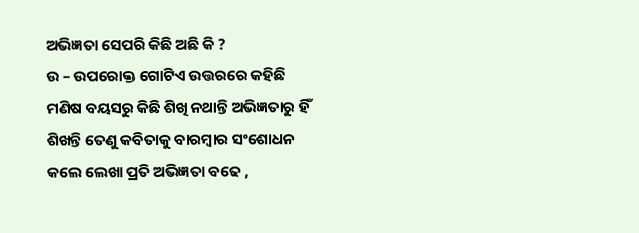ଅଭିଜ୍ଞତା ସେପରି କିଛି ଅଛି କି ?
ଉ – ଉପରୋକ୍ତ ଗୋଟିଏ ଉତ୍ତରରେ କହିଛି ମଣିଷ ବୟସରୁ କିଛି ଶିଖି ନଥାନ୍ତି ଅଭିଜ୍ଞତାରୁ ହିଁ ଶିଖନ୍ତି ତେଣୁ କବିତାକୁ ବାରମ୍ବାର ସଂଶୋଧନ କଲେ ଲେଖା ପ୍ରତି ଅଭିଜ୍ଞତା ବଢେ ,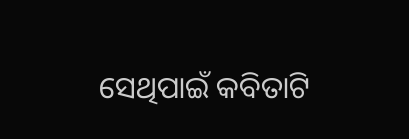ସେଥିପାଇଁ କବିତାଟି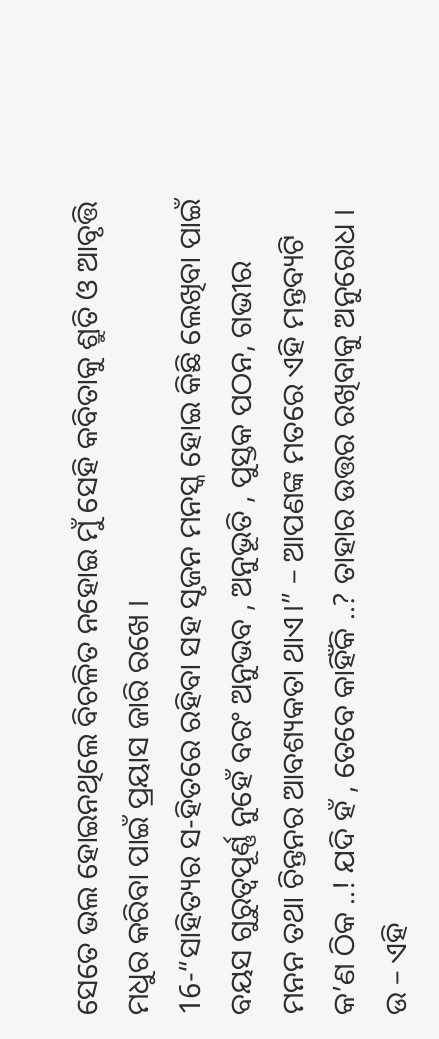ସେତେ ଭଲ ହୋଇନଥିଲେ ବିଚଳିତ ନହୋଇ ମୁଁ ସେହି କବିତାକୁ ଶ୍ରୁତି ଓ ଆବୃତ୍ତି ମଧୁର କରିବା ପାଇଁ ପ୍ରୟାସ ଜାରି ରଖେ ।
16-“ସାହିତ୍ୟର ସ-ହିତରେ ରହିବା ସହ ସୃଜନ ମନସ୍କ ହୋଇ କିଛି ଲେଖିବା ପାଇଁ ବୟସ ଗୁରୁତ୍ୱପୂର୍ଣ୍ଣ ନୁହେଁ ବରଂ ଅନୁଭବ , ଅନୁଭୂତି , ପୁସ୍ତକ ପଠନ, ଗଭୀର ମନନ ତଥା ଚିନ୍ତନର ଆବଶ୍ୟକତା ଥାଏ।” – ଆପଣଙ୍କ ମତରେ ଏହି ମନ୍ତବ୍ୟଟି କ’ଣ ଠିକ ..! ଯଦି ହଁ , ତେବେ କାହିଁକି ..? ତାହାର ଉତ୍ତର ରଖିବାକୁ ଅନୁରୋଧ ।
ଉ – ଏହି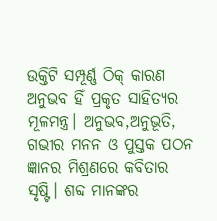ଉକ୍ତିଟି ସମ୍ପୂର୍ଣ୍ଣ ଠିକ୍ କାରଣ ଅନୁଭବ ହିଁ ପ୍ରକୃତ ସାହିତ୍ୟର ମୂଳମନ୍ତ୍ର। ଅନୁଭବ,ଅନୁଭୂତି, ଗଭୀର ମନନ ଓ ପୁସ୍ତକ ପଠନ ଜ୍ଞାନର ମିଶ୍ରଣରେ କବିତାର ସୃଷ୍ଟି। ଶବ୍ଦ ମାନଙ୍କର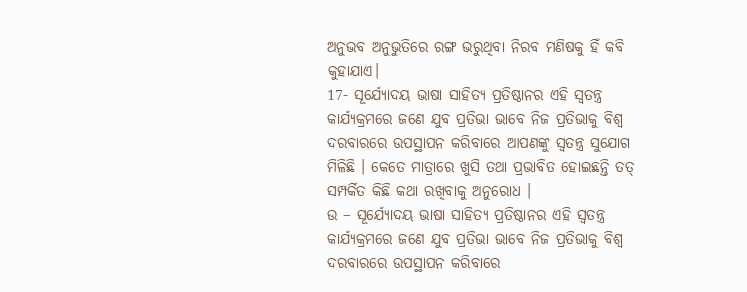ଅନୁଭବ ଅନୁଭୁତିରେ ରଙ୍ଗ ଭରୁଥିବା ନିରବ ମଣିଷକୁ ହିଁ କବି କୁହାଯାଏ।
17- ସୂର୍ଯ୍ୟୋଦୟ ଭାଷା ସାହିତ୍ୟ ପ୍ରତିଷ୍ଠାନର ଏହି ସ୍ୱତନ୍ତ୍ର କାର୍ଯ୍ୟକ୍ରମରେ ଜଣେ ଯୁବ ପ୍ରତିଭା ଭାବେ ନିଜ ପ୍ରତିଭାକୁ ବିଶ୍ୱ ଦରବାରରେ ଉପସ୍ଥାପନ କରିବାରେ ଆପଣଙ୍କୁ ସ୍ୱତନ୍ତ୍ର ସୁଯୋଗ ମିଳିଛି । କେତେ ମାତ୍ରାରେ ଖୁସି ତଥା ପ୍ରଭାବିତ ହୋଇଛନ୍ତି ତତ୍ ସମ୍ପର୍କିତ କିଛି କଥା ରଖିବାକୁ ଅନୁରୋଧ ।
ଉ – ସୂର୍ଯ୍ୟୋଦୟ ଭାଷା ସାହିତ୍ୟ ପ୍ରତିଷ୍ଠାନର ଏହି ସ୍ୱତନ୍ତ୍ର କାର୍ଯ୍ୟକ୍ରମରେ ଜଣେ ଯୁବ ପ୍ରତିଭା ଭାବେ ନିଜ ପ୍ରତିଭାକୁ ବିଶ୍ୱ ଦରବାରରେ ଉପସ୍ଥାପନ କରିବାରେ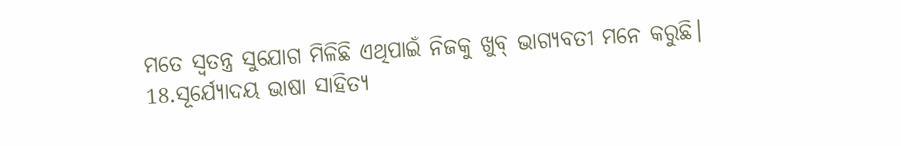ମତେ ସ୍ୱତନ୍ତ୍ର ସୁଯୋଗ ମିଳିଛି ଏଥିପାଇଁ ନିଜକୁ ଖୁବ୍ ଭାଗ୍ୟବତୀ ମନେ କରୁଛି।
18.ସୂର୍ଯ୍ୟୋଦୟ ଭାଷା ସାହିତ୍ୟ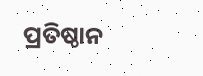ପ୍ରତିଷ୍ଠାନ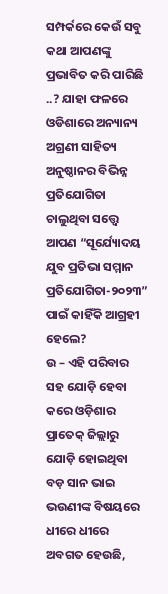ସମ୍ପର୍କରେ କେଉଁ ସବୁ କଥା ଆପଣଙ୍କୁ ପ୍ରଭାବିତ କରି ପାରିଛି ..? ଯାହା ଫଳରେ ଓଡିଶାରେ ଅନ୍ୟାନ୍ୟ ଅଗ୍ରଣୀ ସାହିତ୍ୟ ଅନୁଷ୍ଠାନର ବିଭିନ୍ନ ପ୍ରତିଯୋଗିତା ଚାଲୁଥିବା ସତ୍ତ୍ୱେ ଆପଣ “ସୂର୍ଯ୍ୟୋଦୟ ଯୁବ ପ୍ରତିଭା ସମ୍ମାନ ପ୍ରତିଯୋଗିତା-୨୦୨୩” ପାଇଁ କାହିଁକି ଆଗ୍ରହୀ ହେଲେ?
ଉ – ଏହି ପରିବାର ସହ ଯୋଡ଼ି ହେବା କରେ ଓଡ଼ିଶାର ପ୍ରାତେକ୍ ଜିଲ୍ଲାରୁ ଯୋଡ଼ି ହୋଇଥିବା ବଡ଼ ସାନ ଭାଇ ଭଉଣୀଙ୍କ ବିଷୟରେ ଧୀରେ ଧୀରେ ଅବଗତ ହେଉଛି,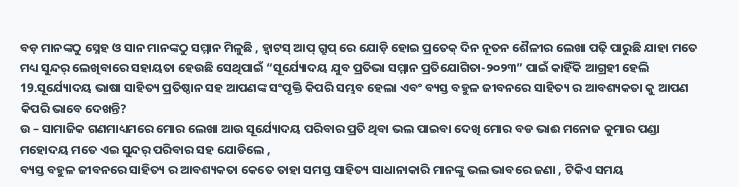ବଡ଼ ମାନଙ୍କଠୁ ସ୍ନେହ ଓ ସାନ ମାନଙ୍କଠୁ ସମ୍ମାନ ମିଳୁଛି , ହ୍ୱାଟସ୍ ଆପ୍ ଗ୍ରୁପ୍ ରେ ଯୋଡ଼ି ହୋଇ ପ୍ରତେକ୍ ଦିନ ନୂତନ ଶୈଳୀର ଲେଖା ପଢ଼ି ପାରୁଛି ଯାହା ମତେ ମଧ୍ୟ ସୁନ୍ଦର୍ ଲେଖିବାରେ ସହାୟତା ହେଉଛି ସେଥିପାଇଁ “ସୂର୍ଯ୍ୟୋଦୟ ଯୁବ ପ୍ରତିଭା ସମ୍ମାନ ପ୍ରତିଯୋଗିତା-୨୦୨୩” ପାଇଁ କାହିଁକି ଆଗ୍ରହୀ ହେଲି
19.ସୂର୍ଯ୍ୟୋଦୟ ଭାଷା ସାହିତ୍ୟ ପ୍ରତିଷ୍ଠାନ ସହ ଆପଣଙ୍କ ସଂପୃକ୍ତି କିପରି ସମ୍ଭବ ହେଲା ଏବଂ ବ୍ୟସ୍ତ ବହୁଳ ଜୀବନରେ ସାହିତ୍ୟ ର ଆବଶ୍ୟକତା କୁ ଆପଣ କିପରି ଭାବେ ଦେଖନ୍ତି?
ଉ – ସାମାଜିକ ଗଣମାଧ୍ୟମରେ ମୋର ଲେଖା ଆଉ ସୂର୍ଯ୍ୟୋଦୟ ପରିବାର ପ୍ରତି ଥିବା ଭଲ ପାଇବା ଦେଖି ମୋର ବଡ ଭାଈ ମନୋଜ କୁମାର ପଣ୍ଡା ମହୋଦୟ ମତେ ଏଇ ସୁନ୍ଦର୍ ପରିବାର ସହ ଯୋଡିଲେ ,
ବ୍ୟସ୍ତ ବହୁଳ ଜୀବନରେ ସାହିତ୍ୟ ର ଆବଶ୍ୟକତା କେତେ ତାହା ସମସ୍ତ ସାହିତ୍ୟ ସାଧାନାକାରି ମାନଙ୍କୁ ଭଲ ଭାବରେ ଜଣା , ଟିକିଏ ସମୟ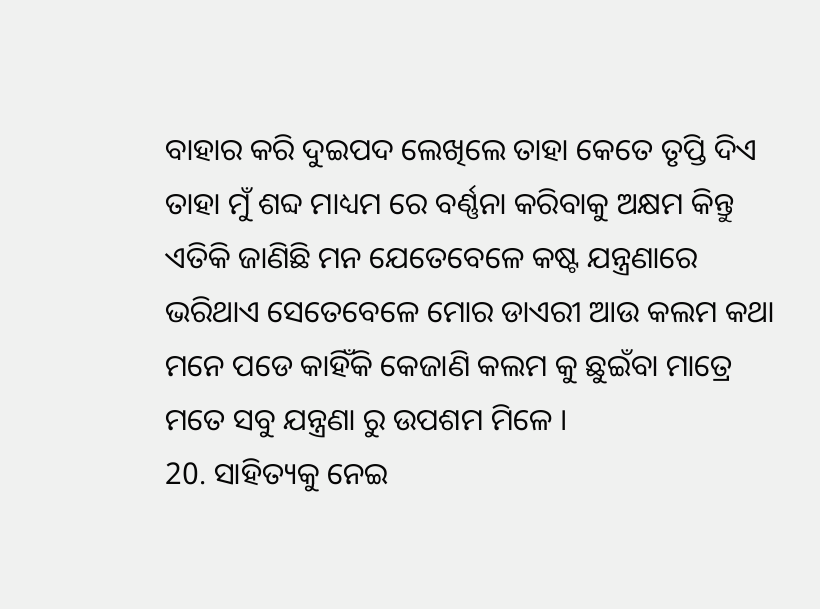ବାହାର କରି ଦୁଇପଦ ଲେଖିଲେ ତାହା କେତେ ତୃପ୍ତି ଦିଏ ତାହା ମୁଁ ଶବ୍ଦ ମାଧ୍ୟମ ରେ ବର୍ଣ୍ଣନା କରିବାକୁ ଅକ୍ଷମ କିନ୍ତୁ ଏତିକି ଜାଣିଛି ମନ ଯେତେବେଳେ କଷ୍ଟ ଯନ୍ତ୍ରଣାରେ ଭରିଥାଏ ସେତେବେଳେ ମୋର ଡାଏରୀ ଆଉ କଲମ କଥା ମନେ ପଡେ କାହିଁକି କେଜାଣି କଲମ କୁ ଛୁଇଁବା ମାତ୍ରେ ମତେ ସବୁ ଯନ୍ତ୍ରଣା ରୁ ଉପଶମ ମିଳେ ।
20. ସାହିତ୍ୟକୁ ନେଇ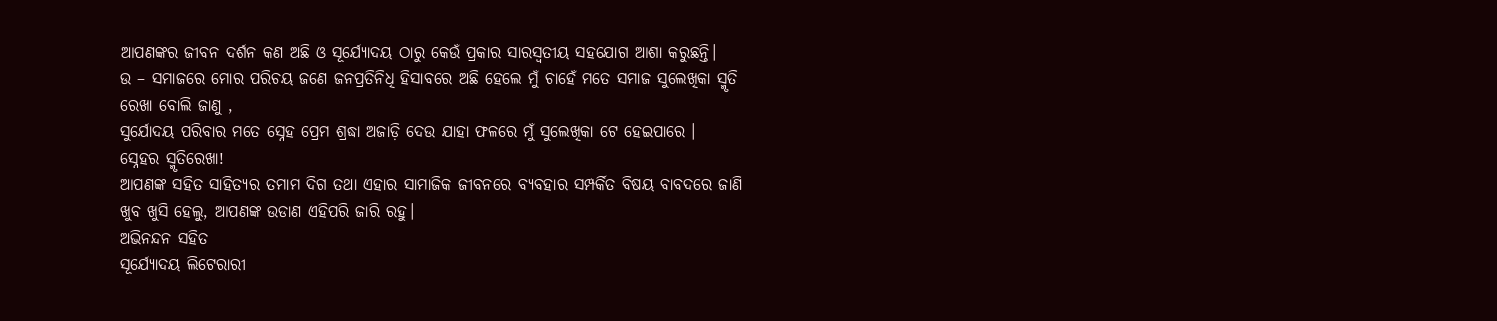ଆପଣଙ୍କର ଜୀବନ ଦର୍ଶନ କଣ ଅଛି ଓ ସୂର୍ଯ୍ୟୋଦୟ ଠାରୁ କେଉଁ ପ୍ରକାର ସାରସ୍ବତୀୟ ସହଯୋଗ ଆଶା କରୁଛନ୍ତି।
ଉ – ସମାଜରେ ମୋର ପରିଚୟ ଜଣେ ଜନପ୍ରତିନିଧି ହିସାବରେ ଅଛି ହେଲେ ମୁଁ ଚାହେଁ ମତେ ସମାଜ ସୁଲେଖିକା ସ୍ମୃତି ରେଖା ବୋଲି ଜାଣୁ ,
ସୁର୍ଯୋଦୟ ପରିବାର ମତେ ସ୍ନେହ ପ୍ରେମ ଶ୍ରଦ୍ଧା ଅଜାଡ଼ି ଦେଉ ଯାହା ଫଳରେ ମୁଁ ସୁଲେଖିକା ଟେ ହେଇପାରେ ।
ସ୍ନେହର ସ୍ମୃତିରେଖା!
ଆପଣଙ୍କ ସହିତ ସାହିତ୍ୟର ତମାମ ଦିଗ ତଥା ଏହାର ସାମାଜିକ ଜୀବନରେ ବ୍ୟବହାର ସମ୍ପର୍କିତ ବିଷୟ ବାବଦରେ ଜାଣି ଖୁବ ଖୁସି ହେଲୁ, ଆପଣଙ୍କ ଉଡାଣ ଏହିପରି ଜାରି ରହୁ।
ଅଭିନନ୍ଦନ ସହିତ
ସୂର୍ଯ୍ୟୋଦୟ ଲିଟେରାରୀ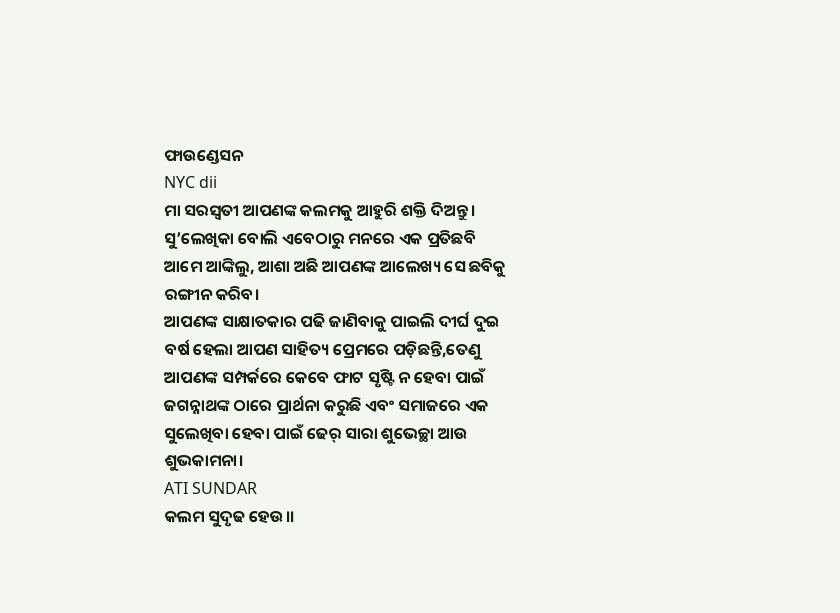ଫାଉଣ୍ଡେସନ
NYC dii
ମା ସରସ୍ଵତୀ ଆପଣଙ୍କ କଲମକୁ ଆହୁରି ଶକ୍ତି ଦିଅନ୍ତୁ।
ସୁ’ଲେଖିକା ବୋଲି ଏବେଠାରୁ ମନରେ ଏକ ପ୍ରତିଛବି ଆମେ ଆଙ୍କିଲୁ, ଆଶା ଅଛି ଆପଣଙ୍କ ଆଲେଖ୍ୟ ସେ ଛବିକୁ ରଙ୍ଗୀନ କରିବ।
ଆପଣଙ୍କ ସାକ୍ଷାତକାର ପଢି ଜାଣିବାକୁ ପାଇଲି ଦୀର୍ଘ ଦୁଇ ବର୍ଷ ହେଲା ଆପଣ ସାହିତ୍ୟ ପ୍ରେମରେ ପଡ଼ିଛନ୍ତି,ତେଣୁ ଆପଣଙ୍କ ସମ୍ପର୍କରେ କେବେ ଫାଟ ସୃଷ୍ଟି ନ ହେବା ପାଇଁ ଜଗନ୍ନାଥଙ୍କ ଠାରେ ପ୍ରାର୍ଥନା କରୁଛି ଏବଂ ସମାଜରେ ଏକ ସୁଲେଖିବା ହେବା ପାଇଁ ଢେର୍ ସାରା ଶୁଭେଚ୍ଛା ଆଉ ଶୁଭକାମନା।
ATI SUNDAR
କଲମ ସୁଦୃଢ ହେଉ।।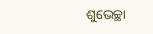ଶୁଭେଚ୍ଛା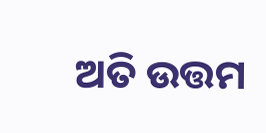ଅତି ଉତ୍ତମ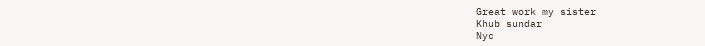Great work my sister
Khub sundar
Nyc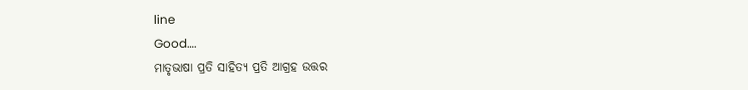line
Good….
ମାତୃଭାଷା ପ୍ରତି ସାହିତ୍ୟ ପ୍ରତି ଆଗ୍ରହ ଉତ୍ତର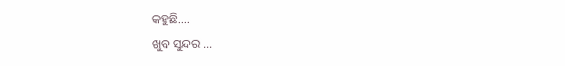କହୁଛି….
ଖୁବ ସୁନ୍ଦର …